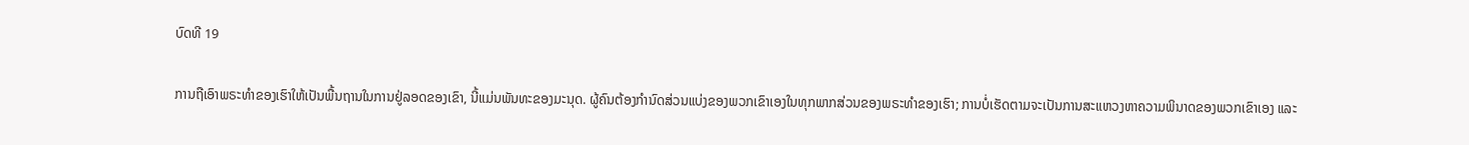ບົດທີ 19

ການຖືເອົາພຣະທຳຂອງເຮົາໃຫ້ເປັນພື້ນຖານໃນການຢູ່ລອດຂອງເຂົາ, ນີ້ແມ່ນພັນທະຂອງມະນຸດ. ຜູ້ຄົນຕ້ອງກຳນົດສ່ວນແບ່ງຂອງພວກເຂົາເອງໃນທຸກພາກສ່ວນຂອງພຣະທຳຂອງເຮົາ; ການບໍ່ເຮັດຕາມຈະເປັນການສະແຫວງຫາຄວາມພິນາດຂອງພວກເຂົາເອງ ແລະ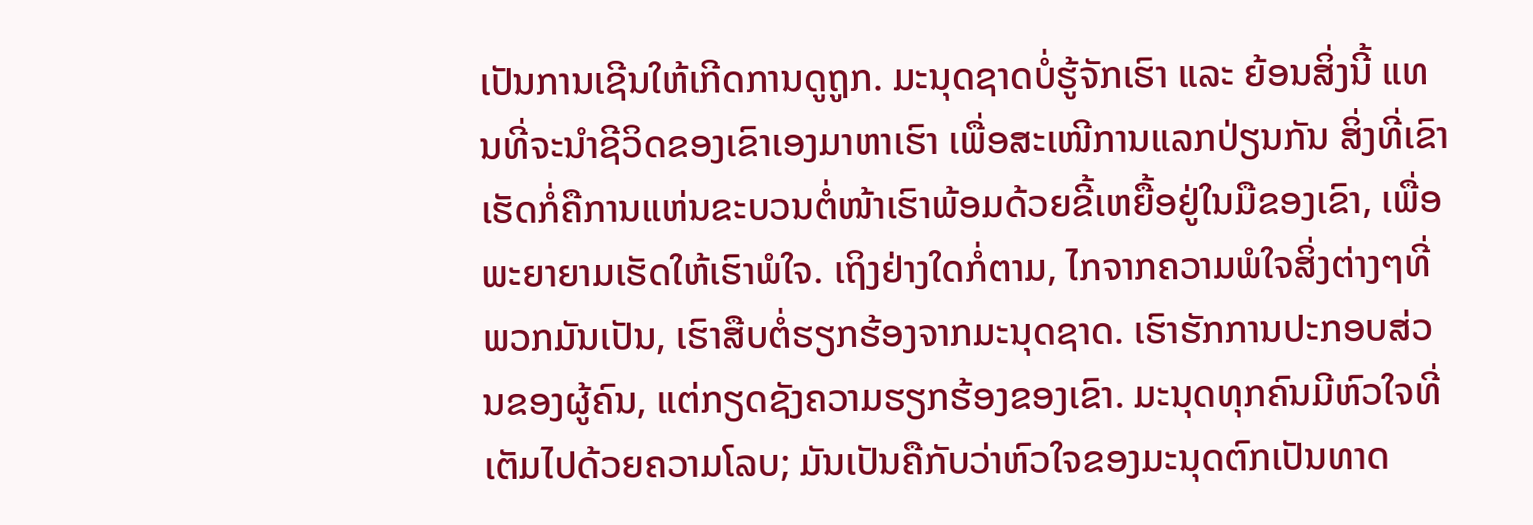ເປັນການເຊີນໃຫ້ເກີດການດູຖູກ. ມະນຸດຊາດບໍ່ຮູ້ຈັກເຮົາ ແລະ ຍ້ອນສິ່ງນີ້ ແທນທີ່ຈະນໍາຊີວິດຂອງເຂົາເອງມາຫາເຮົາ ເພື່ອສະເໜີການແລກປ່ຽນກັນ ສິ່ງທີ່ເຂົາເຮັດກໍ່ຄືການແຫ່ນຂະບວນຕໍ່ໜ້າເຮົາພ້ອມດ້ວຍຂີ້ເຫຍື້ອຢູ່ໃນມືຂອງເຂົາ, ເພື່ອພະຍາຍາມເຮັດໃຫ້ເຮົາພໍໃຈ. ເຖິງຢ່າງໃດກໍ່ຕາມ, ໄກຈາກຄວາມພໍໃຈສິ່ງຕ່າງໆທີ່ພວກມັນເປັນ, ເຮົາສືບຕໍ່ຮຽກຮ້ອງຈາກມະນຸດຊາດ. ເຮົາຮັກການປະກອບສ່ວນຂອງຜູ້ຄົນ, ແຕ່ກຽດຊັງຄວາມຮຽກຮ້ອງຂອງເຂົາ. ມະນຸດທຸກຄົນມີຫົວໃຈທີ່ເຕັມໄປດ້ວຍຄວາມໂລບ; ມັນເປັນຄືກັບວ່າຫົວໃຈຂອງມະນຸດຕົກເປັນທາດ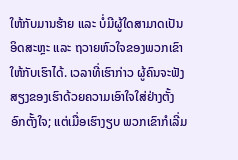ໃຫ້ກັບມານຮ້າຍ ແລະ ບໍ່ມີຜູ້ໃດສາມາດເປັນອິດສະຫຼະ ແລະ ຖວາຍຫົວໃຈຂອງພວກເຂົາໃຫ້ກັບເຮົາໄດ້. ເວລາທີ່ເຮົາກ່າວ ຜູ້ຄົນຈະຟັງສຽງຂອງເຮົາດ້ວຍຄວາມເອົາໃຈໃສ່ຢ່າງຕັ້ງອົກຕັ້ງໃຈ; ແຕ່ເມື່ອເຮົາງຽບ ພວກເຂົາກໍເລີ່ມ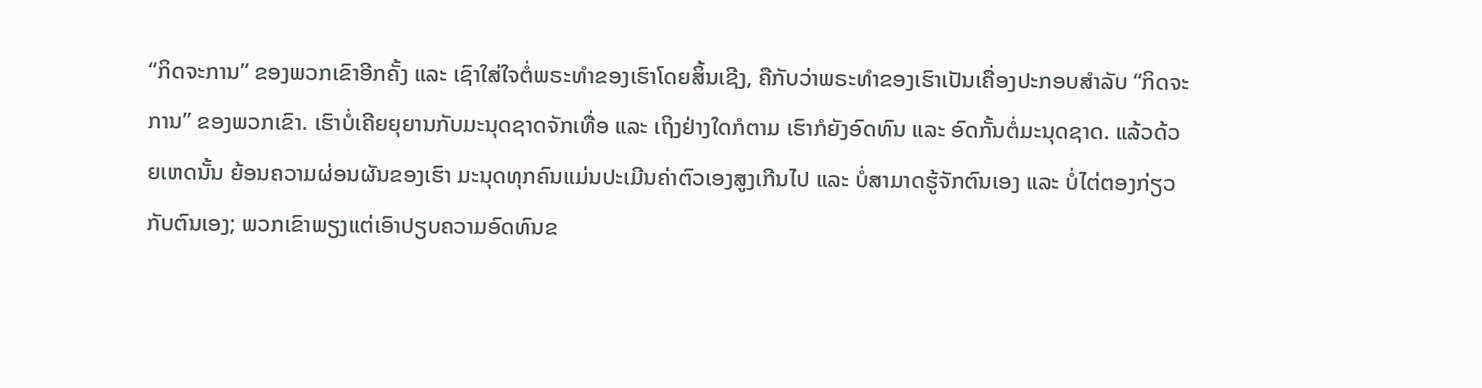“ກິດຈະການ” ຂອງພວກເຂົາອີກຄັ້ງ ແລະ ເຊົາໃສ່ໃຈຕໍ່ພຣະທຳຂອງເຮົາໂດຍສິ້ນເຊີງ, ຄືກັບວ່າພຣະທຳຂອງເຮົາເປັນເຄື່ອງປະກອບສຳລັບ “ກິດຈະການ” ຂອງພວກເຂົາ. ເຮົາບໍ່ເຄີຍຍຸຍານກັບມະນຸດຊາດຈັກເທື່ອ ແລະ ເຖິງຢ່າງໃດກໍຕາມ ເຮົາກໍຍັງອົດທົນ ແລະ ອົດກັ້ນຕໍ່ມະນຸດຊາດ. ແລ້ວດ້ວຍເຫດນັ້ນ ຍ້ອນຄວາມຜ່ອນຜັນຂອງເຮົາ ມະນຸດທຸກຄົນແມ່ນປະເມີນຄ່າຕົວເອງສູງເກີນໄປ ແລະ ບໍ່ສາມາດຮູ້ຈັກຕົນເອງ ແລະ ບໍ່ໄຕ່ຕອງກ່ຽວກັບຕົນເອງ; ພວກເຂົາພຽງແຕ່ເອົາປຽບຄວາມອົດທົນຂ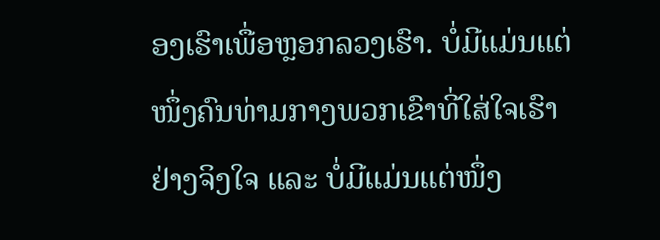ອງເຮົາເພື່ອຫຼອກລວງເຮົາ. ບໍ່ມີແມ່ນແຕ່ໜຶ່ງຄົນທ່າມກາງພວກເຂົາທີ່ໃສ່ໃຈເຮົາຢ່າງຈິງໃຈ ແລະ ບໍ່ມີແມ່ນແຕ່ໜຶ່ງ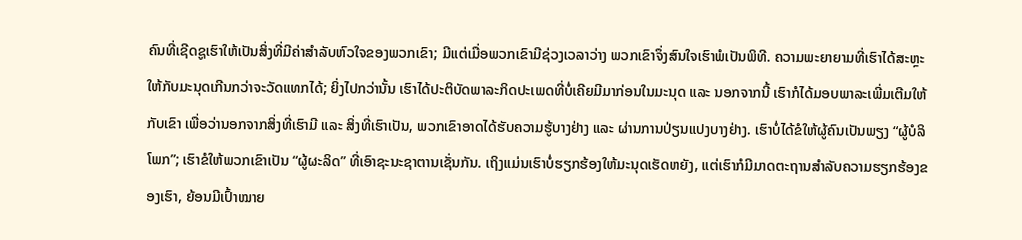ຄົນທີ່ເຊີດຊູເຮົາໃຫ້ເປັນສິ່ງທີ່ມີຄ່າສຳລັບຫົວໃຈຂອງພວກເຂົາ; ມີແຕ່ເມື່ອພວກເຂົາມີຊ່ວງເວລາວ່າງ ພວກເຂົາຈຶ່ງສົນໃຈເຮົາພໍເປັນພິທີ. ຄວາມພະຍາຍາມທີ່ເຮົາໄດ້ສະຫຼະໃຫ້ກັບມະນຸດເກີນກວ່າຈະວັດແທກໄດ້; ຍິ່ງໄປກວ່ານັ້ນ ເຮົາໄດ້ປະຕິບັດພາລະກິດປະເພດທີ່ບໍ່ເຄີຍມີມາກ່ອນໃນມະນຸດ ແລະ ນອກຈາກນີ້ ເຮົາກໍໄດ້ມອບພາລະເພີ່ມເຕີມໃຫ້ກັບເຂົາ ເພື່ອວ່ານອກຈາກສິ່ງທີ່ເຮົາມີ ແລະ ສິ່ງທີ່ເຮົາເປັນ, ພວກເຂົາອາດໄດ້ຮັບຄວາມຮູ້ບາງຢ່າງ ແລະ ຜ່ານການປ່ຽນແປງບາງຢ່າງ. ເຮົາບໍ່ໄດ້ຂໍໃຫ້ຜູ້ຄົນເປັນພຽງ “ຜູ້ບໍລິໂພກ”; ເຮົາຂໍໃຫ້ພວກເຂົາເປັນ “ຜູ້ຜະລິດ” ທີ່ເອົາຊະນະຊາຕານເຊັ່ນກັນ. ເຖິງແມ່ນເຮົາບໍ່ຮຽກຮ້ອງໃຫ້ມະນຸດເຮັດຫຍັງ, ແຕ່ເຮົາກໍມີມາດຕະຖານສຳລັບຄວາມຮຽກຮ້ອງຂອງເຮົາ, ຍ້ອນມີເປົ້າໝາຍ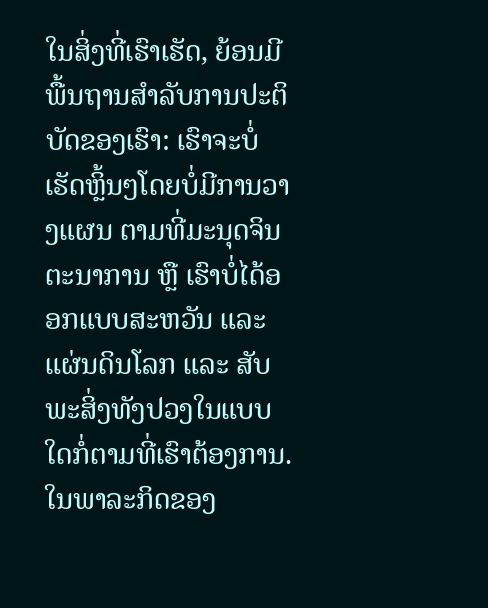ໃນສິ່ງທີ່ເຮົາເຮັດ, ຍ້ອນມີພື້ນຖານສໍາລັບການປະຕິບັດຂອງເຮົາ: ເຮົາຈະບໍ່ເຮັດຫຼິ້ນໆໂດຍບໍ່ມີການວາງແຜນ ຕາມທີ່ມະນຸດຈິນຕະນາການ ຫຼື ເຮົາບໍ່ໄດ້ອອກແບບສະຫວັນ ແລະ ແຜ່ນດິນໂລກ ແລະ ສັບພະສິ່ງທັງປວງໃນແບບໃດກໍ່ຕາມທີ່ເຮົາຕ້ອງການ. ໃນພາລະກິດຂອງ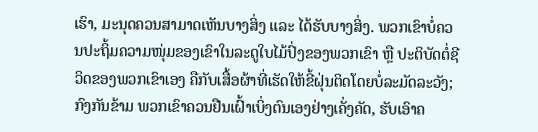ເຮົາ, ມະນຸດຄວນສາມາດເຫັນບາງສິ່ງ ແລະ ໄດ້ຮັບບາງສິ່ງ. ພວກເຂົາບໍ່ຄວນປະຖິ້ມຄວາມໜຸ່ມຂອງເຂົາໃນລະດູໃບໄມ້ປົ່ງຂອງພວກເຂົາ ຫຼື ປະຕິບັດຕໍ່ຊີວິດຂອງພວກເຂົາເອງ ຄືກັບເສື້ອຜ້າທີ່ເຮັດໃຫ້ຂີ້ຝຸ່ນຕິດໂດຍບໍ່ລະມັດລະວັງ; ກົງກັນຂ້າມ ພວກເຂົາຄວນຢືນເຝົ້າເບິ່ງຕົນເອງຢ່າງເຄັ່ງຄັດ, ຮັບເອົາຄ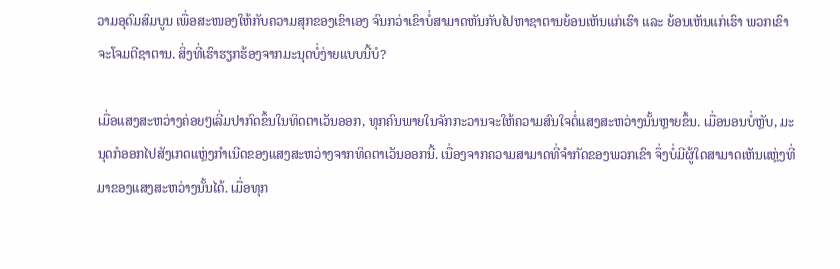ວາມອຸດົມສົມບູນ ເພື່ອສະໜອງໃຫ້ກັບຄວາມສຸກຂອງເຂົາເອງ ຈົນກວ່າເຂົາບໍ່ສາມາດຫັນກັບໄປຫາຊາຕານຍ້ອນເຫັນແກ່ເຮົາ ແລະ ຍ້ອນເຫັນແກ່ເຮົາ ພວກເຂົາຈະໂຈມຕີຊາຕານ. ສິ່ງທີ່ເຮົາຮຽກຮ້ອງຈາກມະນຸດບໍ່ງ່າຍແບບນີ້ບໍ?

ເມື່ອແສງສະຫວ່າງຄ່ອຍໆເລີ່ມປາກົດຂຶ້ນໃນທິດຕາເວັນອອກ, ທຸກຄົນພາຍໃນຈັກກະວານຈະໃຫ້ຄວາມສົນໃຈຕໍ່ແສງສະຫວ່າງນັ້ນຫຼາຍຂຶ້ນ. ເມື່ອນອນບໍ່ຫຼັບ, ມະນຸດກໍອອກໄປສັງເກດແຫຼ່ງກຳເນີດຂອງແສງສະຫວ່າງຈາກທິດຕາເວັນອອກນີ້. ເນື່ອງຈາກຄວາມສາມາດທີ່ຈໍາກັດຂອງພວກເຂົາ ຈຶ່ງບໍ່ມີຜູ້ໃດສາມາດເຫັນແຫຼ່ງທີ່ມາຂອງແສງສະຫວ່າງນັ້ນໄດ້. ເມື່ອທຸກ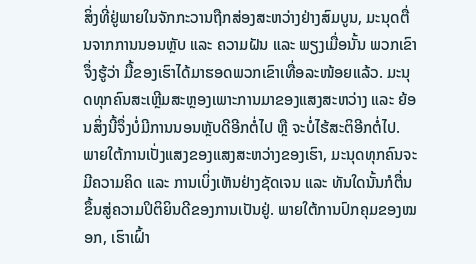ສິ່ງທີ່ຢູ່ພາຍໃນຈັກກະວານຖືກສ່ອງສະຫວ່າງຢ່າງສົມບູນ, ມະນຸດຕື່ນຈາກການນອນຫຼັບ ແລະ ຄວາມຝັນ ແລະ ພຽງເມື່ອນັ້ນ ພວກເຂົາຈຶ່ງຮູ້ວ່າ ມື້ຂອງເຮົາໄດ້ມາຮອດພວກເຂົາເທື່ອລະໜ້ອຍແລ້ວ. ມະນຸດທຸກຄົນສະເຫຼີມສະຫຼອງເພາະການມາຂອງແສງສະຫວ່າງ ແລະ ຍ້ອນສິ່ງນີ້ຈຶ່ງບໍ່ມີການນອນຫຼັບດີອີກຕໍ່ໄປ ຫຼື ຈະບໍ່ໄຮ້ສະຕິອີກຕໍ່ໄປ. ພາຍໃຕ້ການເປັ່ງແສງຂອງແສງສະຫວ່າງຂອງເຮົາ, ມະນຸດທຸກຄົນຈະມີຄວາມຄິດ ແລະ ການເບິ່ງເຫັນຢ່າງຊັດເຈນ ແລະ ທັນໃດນັ້ນກໍຕື່ນຂຶ້ນສູ່ຄວາມປິຕິຍິນດີຂອງການເປັນຢູ່. ພາຍໃຕ້ການປົກຄຸມຂອງໝອກ, ເຮົາເຝົ້າ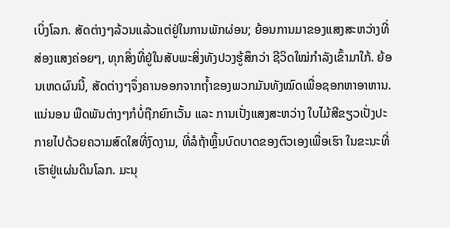ເບິ່ງໂລກ. ສັດຕ່າງໆລ້ວນແລ້ວແຕ່ຢູ່ໃນການພັກຜ່ອນ; ຍ້ອນການມາຂອງແສງສະຫວ່າງທີ່ສ່ອງແສງຄ່ອຍໆ, ທຸກສິ່ງທີ່ຢູ່ໃນສັບພະສິ່ງທັງປວງຮູ້ສຶກວ່າ ຊີວິດໃໝ່ກຳລັງເຂົ້າມາໃກ້. ຍ້ອນເຫດຜົນນີ້, ສັດຕ່າງໆຈຶ່ງຄານອອກຈາກຖໍ້າຂອງພວກມັນທັງໝົດເພື່ອຊອກຫາອາຫານ. ແນ່ນອນ ພືດພັນຕ່າງໆກໍບໍ່ຖືກຍົກເວັ້ນ ແລະ ການເປັ່ງແສງສະຫວ່າງ ໃບໄມ້ສີຂຽວເປັ່ງປະກາຍໄປດ້ວຍຄວາມສົດໃສທີ່ງົດງາມ, ທີ່ລໍຖ້າຫຼິ້ນບົດບາດຂອງຕົວເອງເພື່ອເຮົາ ໃນຂະນະທີ່ເຮົາຢູ່ແຜ່ນດິນໂລກ. ມະນຸ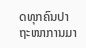ດທຸກຄົນປາຖະໜາການມາ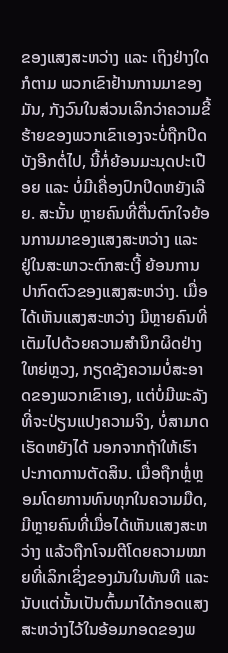ຂອງແສງສະຫວ່າງ ແລະ ເຖິງຢ່າງໃດກໍຕາມ ພວກເຂົາຢ້ານການມາຂອງມັນ, ກັງວົນໃນສ່ວນເລິກວ່າຄວາມຂີ້ຮ້າຍຂອງພວກເຂົາເອງຈະບໍ່ຖືກປິດບັງອີກຕໍ່ໄປ, ນີ້ກໍ່ຍ້ອນມະນຸດປະເປືອຍ ແລະ ບໍ່ມີເຄື່ອງປົກປິດຫຍັງເລີຍ. ສະນັ້ນ ຫຼາຍຄົນທີ່ຕື່ນຕົກໃຈຍ້ອນການມາຂອງແສງສະຫວ່າງ ແລະ ຢູ່ໃນສະພາວະຕົກສະເງີ້ ຍ້ອນການປາກົດຕົວຂອງແສງສະຫວ່າງ. ເມື່ອໄດ້ເຫັນແສງສະຫວ່າງ ມີຫຼາຍຄົນທີ່ເຕັມໄປດ້ວຍຄວາມສຳນຶກຜິດຢ່າງໃຫຍ່ຫຼວງ, ກຽດຊັງຄວາມບໍ່ສະອາດຂອງພວກເຂົາເອງ, ແຕ່ບໍ່ມີພະລັງທີ່ຈະປ່ຽນແປງຄວາມຈິງ, ບໍ່ສາມາດເຮັດຫຍັງໄດ້ ນອກຈາກຖ້າໃຫ້ເຮົາປະກາດການຕັດສິນ. ເມື່ອຖືກຫຼໍ່ຫຼອມໂດຍການທົນທຸກໃນຄວາມມືດ, ມີຫຼາຍຄົນທີ່ເມື່ອໄດ້ເຫັນແສງສະຫວ່າງ ແລ້ວຖືກໂຈມຕີໂດຍຄວາມໝາຍທີ່ເລິກເຊິ່ງຂອງມັນໃນທັນທີ ແລະ ນັບແຕ່ນັ້ນເປັນຕົ້ນມາໄດ້ກອດແສງສະຫວ່າງໄວ້ໃນອ້ອມກອດຂອງພ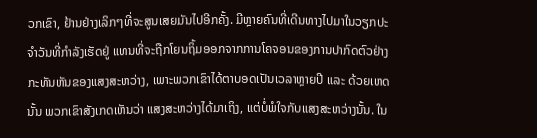ວກເຂົາ, ຢ້ານຢ່າງເລິກໆທີ່ຈະສູນເສຍມັນໄປອີກຄັ້ງ. ມີຫຼາຍຄົນທີ່ເດີນທາງໄປມາໃນວຽກປະຈຳວັນທີ່ກຳລັງເຮັດຢູ່ ແທນທີ່ຈະຖືກໂຍນຖິ້ມອອກຈາກການໂຄຈອນຂອງການປາກົດຕົວຢ່າງກະທັນຫັນຂອງແສງສະຫວ່າງ, ເພາະພວກເຂົາໄດ້ຕາບອດເປັນເວລາຫຼາຍປີ ແລະ ດ້ວຍເຫດນັ້ນ ພວກເຂົາສັງເກດເຫັນວ່າ ແສງສະຫວ່າງໄດ້ມາເຖິງ, ແຕ່ບໍ່ພໍໃຈກັບແສງສະຫວ່າງນັ້ນ. ໃນ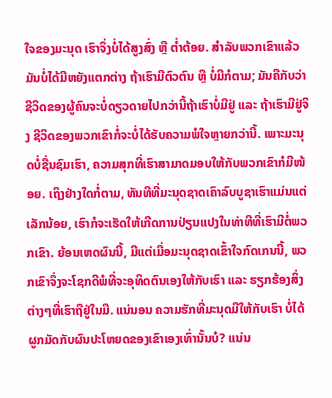ໃຈຂອງມະນຸດ ເຮົາຈຶ່ງບໍ່ໄດ້ສູງສົ່ງ ຫຼື ຕໍ່າຕ້ອຍ. ສໍາລັບພວກເຂົາແລ້ວ ມັນບໍ່ໄດ້ມີຫຍັງແຕກຕ່າງ ຖ້າເຮົາມີຕົວຕົນ ຫຼື ບໍ່ມີກໍຕາມ; ມັນຄືກັບວ່າຊີວິດຂອງຜູ້ຄົນຈະບໍ່ດຽວດາຍໄປກວ່ານີ້ຖ້າເຮົາບໍ່ມີຢູ່ ແລະ ຖ້າເຮົາມີຢູ່ຈິງ ຊີວິດຂອງພວກເຂົາກໍ່ຈະບໍ່ໄດ້ຮັບຄວາມພໍໃຈຫຼາຍກວ່ານີ້. ເພາະມະນຸດບໍ່ຊື່ນຊົມເຮົາ, ຄວາມສຸກທີ່ເຮົາສາມາດມອບໃຫ້ກັບພວກເຂົາກໍມີໜ້ອຍ. ເຖິງຢ່າງໃດກໍ່ຕາມ, ທັນທີທີ່ມະນຸດຊາດເຄົາລົບບູຊາເຮົາແມ່ນແຕ່ເລັກນ້ອຍ, ເຮົາກໍຈະເຮັດໃຫ້ເກີດການປ່ຽນແປງໃນທ່າທີທີ່ເຮົາມີຕໍ່ພວກເຂົາ. ຍ້ອນເຫດຜົນນີ້, ມີແຕ່ເມື່ອມະນຸດຊາດເຂົ້າໃຈກົດເກນນີ້, ພວກເຂົາຈຶ່ງຈະໂຊກດີພໍທີ່ຈະອຸທິດຕົນເອງໃຫ້ກັບເຮົາ ແລະ ຮຽກຮ້ອງສິ່ງຕ່າງໆທີ່ເຮົາຖືຢູ່ໃນມື. ແນ່ນອນ ຄວາມຮັກທີ່ມະນຸດມີໃຫ້ກັບເຮົາ ບໍ່ໄດ້ຜູກມັດກັບຜົນປະໂຫຍດຂອງເຂົາເອງເທົ່ານັ້ນບໍ? ແນ່ນ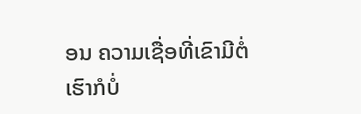ອນ ຄວາມເຊື່ອທີ່ເຂົາມີຕໍ່ເຮົາກໍບໍ່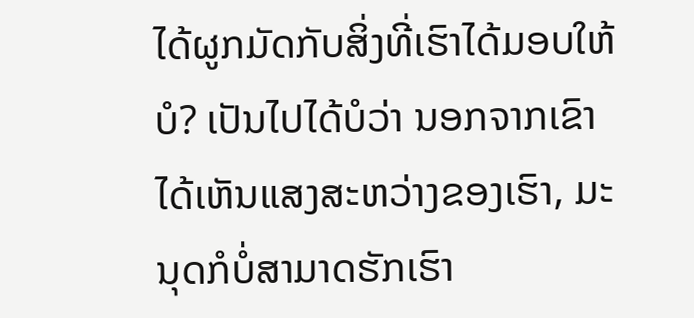ໄດ້ຜູກມັດກັບສິ່ງທີ່ເຮົາໄດ້ມອບໃຫ້ບໍ? ເປັນໄປໄດ້ບໍວ່າ ນອກຈາກເຂົາໄດ້ເຫັນແສງສະຫວ່າງຂອງເຮົາ, ມະນຸດກໍບໍ່ສາມາດຮັກເຮົາ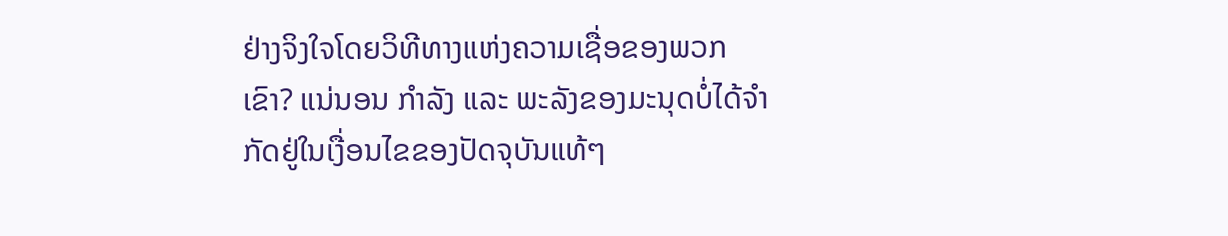ຢ່າງຈິງໃຈໂດຍວິທີທາງແຫ່ງຄວາມເຊື່ອຂອງພວກເຂົາ? ແນ່ນອນ ກຳລັງ ແລະ ພະລັງຂອງມະນຸດບໍ່ໄດ້ຈຳກັດຢູ່ໃນເງື່ອນໄຂຂອງປັດຈຸບັນແທ້ໆ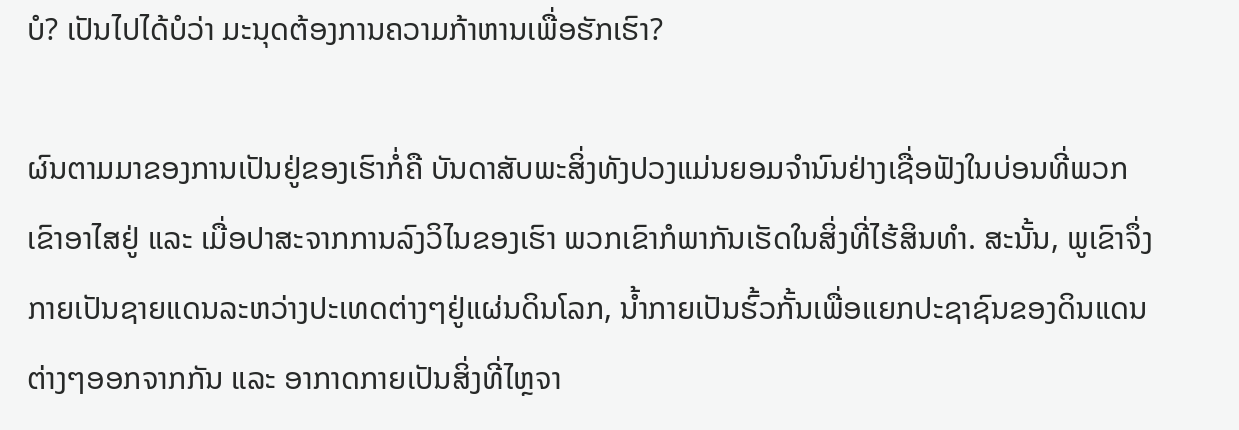ບໍ? ເປັນໄປໄດ້ບໍວ່າ ມະນຸດຕ້ອງການຄວາມກ້າຫານເພື່ອຮັກເຮົາ?

ຜົນຕາມມາຂອງການເປັນຢູ່ຂອງເຮົາກໍ່ຄື ບັນດາສັບພະສິ່ງທັງປວງແມ່ນຍອມຈຳນົນຢ່າງເຊື່ອຟັງໃນບ່ອນທີ່ພວກເຂົາອາໄສຢູ່ ແລະ ເມື່ອປາສະຈາກການລົງວິໄນຂອງເຮົາ ພວກເຂົາກໍພາກັນເຮັດໃນສິ່ງທີ່ໄຮ້ສິນທຳ. ສະນັ້ນ, ພູເຂົາຈຶ່ງກາຍເປັນຊາຍແດນລະຫວ່າງປະເທດຕ່າງໆຢູ່ແຜ່ນດິນໂລກ, ນໍ້າກາຍເປັນຮົ້ວກັ້ນເພື່ອແຍກປະຊາຊົນຂອງດິນແດນຕ່າງໆອອກຈາກກັນ ແລະ ອາກາດກາຍເປັນສິ່ງທີ່ໄຫຼຈາ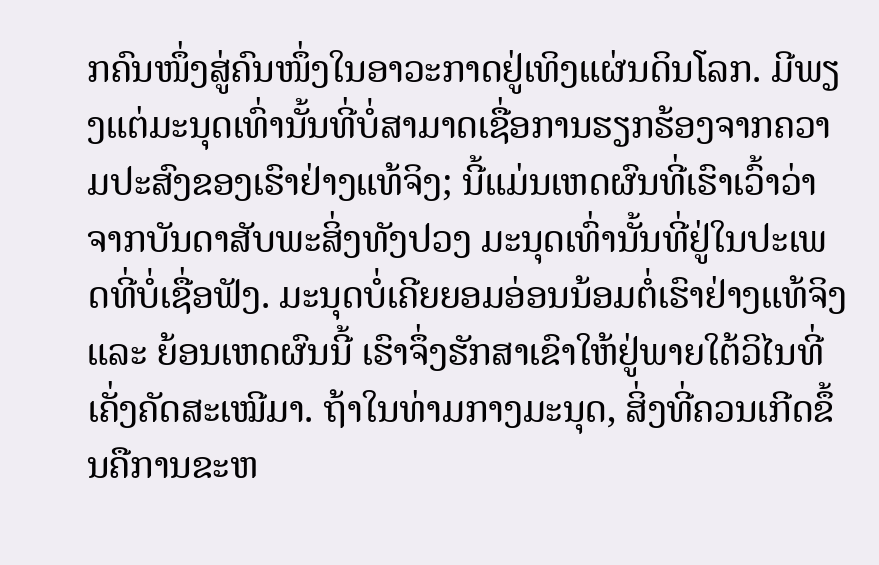ກຄົນໜຶ່ງສູ່ຄົນໜຶ່ງໃນອາວະກາດຢູ່ເທິງແຜ່ນດິນໂລກ. ມີພຽງແຕ່ມະນຸດເທົ່ານັ້ນທີ່ບໍ່ສາມາດເຊື່ອການຮຽກຮ້ອງຈາກຄວາມປະສົງຂອງເຮົາຢ່າງແທ້ຈິງ; ນີ້ແມ່ນເຫດຜົນທີ່ເຮົາເວົ້າວ່າ ຈາກບັນດາສັບພະສິ່ງທັງປວງ ມະນຸດເທົ່ານັ້ນທີ່ຢູ່ໃນປະເພດທີ່ບໍ່ເຊື່ອຟັງ. ມະນຸດບໍ່ເຄີຍຍອມອ່ອນນ້ອມຕໍ່ເຮົາຢ່າງແທ້ຈິງ ແລະ ຍ້ອນເຫດຜົນນີ້ ເຮົາຈຶ່ງຮັກສາເຂົາໃຫ້ຢູ່ພາຍໃຕ້ວິໄນທີ່ເຄັ່ງຄັດສະເໝີມາ. ຖ້າໃນທ່າມກາງມະນຸດ, ສິ່ງທີ່ຄວນເກີດຂຶ້ນຄືການຂະຫ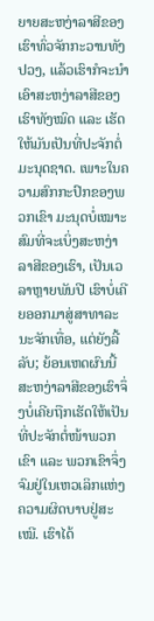ຍາຍສະຫງ່າລາສີຂອງເຮົາທົ່ວຈັກກະວານທັງປວງ, ແລ້ວເຮົາກໍຈະນໍາເອົາສະຫງ່າລາສີຂອງເຮົາທັງໝົດ ແລະ ເຮັດໃຫ້ມັນເປັນທີ່ປະຈັກຕໍ່ມະນຸດຊາດ. ເພາະໃນຄວາມສົກກະປົກຂອງພວກເຂົາ ມະນຸດບໍ່ເໝາະສົມທີ່ຈະເບິ່ງສະຫງ່າລາສີຂອງເຮົາ, ເປັນເວລາຫຼາຍພັນປີ ເຮົາບໍ່ເຄີຍອອກມາສູ່ສາທາລະນະຈັກເທື່ອ, ແຕ່ຍັງລີ້ລັບ; ຍ້ອນເຫດຜົນນີ້ ສະຫງ່າລາສີຂອງເຮົາຈຶ່ງບໍ່ເຄີຍຖືກເຮັດໃຫ້ເປັນທີ່ປະຈັກຕໍ່ໜ້າພວກເຂົາ ແລະ ພວກເຂົາຈຶ່ງຈົມຢູ່ໃນເຫວເລິກແຫ່ງຄວາມຜິດບາບຢູ່ສະເໝີ. ເຮົາໄດ້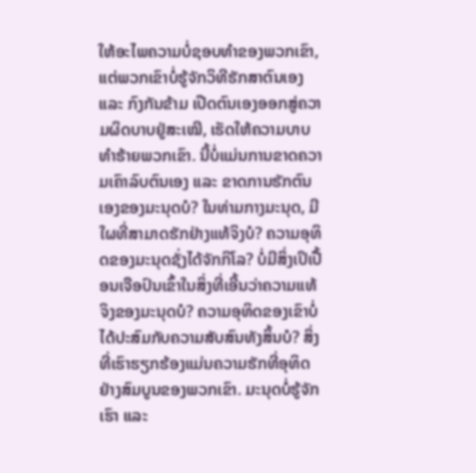ໃຫ້ອະໄພຄວາມບໍ່ຊອບທຳຂອງພວກເຂົາ, ແຕ່ພວກເຂົາບໍ່ຮູ້ຈັກວິທີຮັກສາຕົນເອງ ແລະ ກົງກັນຂ້າມ ເປີດຕົນເອງອອກສູ່ຄວາມຜິດບາບຢູ່ສະເໝີ, ເຮັດໃຫ້ຄວາມບາບທຳຮ້າຍພວກເຂົາ. ນີ້ບໍ່ແມ່ນການຂາດຄວາມເຄົາລົບຕົນເອງ ແລະ ຂາດການຮັກຕົນເອງຂອງມະນຸດບໍ? ໃນທ່າມກາງມະນຸດ, ມີໃຜທີ່ສາມາດຮັກຢ່າງແທ້ຈິງບໍ? ຄວາມອຸທິດຂອງມະນຸດຊັ່ງໄດ້ຈັກກິໂລ? ບໍ່ມີສິ່ງເປິເປື້ອນເຈືອປົນເຂົ້າໃນສິ່ງທີ່ເອີ້ນວ່າຄວາມແທ້ຈິງຂອງມະນຸດບໍ? ຄວາມອຸທິດຂອງເຂົາບໍ່ໄດ້ປະສົມກັບຄວາມສັບສົນທັງສິ້ນບໍ? ສິ່ງທີ່ເຮົາຮຽກຮ້ອງແມ່ນຄວາມຮັກທີ່ອຸທິດຢ່າງສົມບູນຂອງພວກເຂົາ. ມະນຸດບໍ່ຮູ້ຈັກເຮົາ ແລະ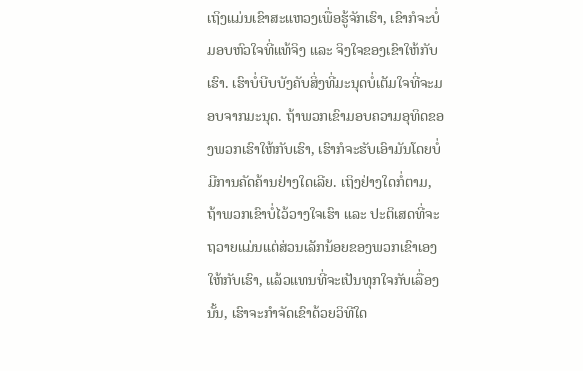ເຖິງແມ່ນເຂົາສະແຫວງເພື່ອຮູ້ຈັກເຮົາ, ເຂົາກໍຈະບໍ່ມອບຫົວໃຈທີ່ແທ້ຈິງ ແລະ ຈິງໃຈຂອງເຂົາໃຫ້ກັບເຮົາ. ເຮົາບໍ່ບີບບັງຄັບສິ່ງທີ່ມະນຸດບໍ່ເຕັມໃຈທີ່ຈະມອບຈາກມະນຸດ. ຖ້າພວກເຂົາມອບຄວາມອຸທິດຂອງພວກເຮົາໃຫ້ກັບເຮົາ, ເຮົາກໍຈະຮັບເອົາມັນໂດຍບໍ່ມີການຄັດຄ້ານຢ່າງໃດເລີຍ. ເຖິງຢ່າງໃດກໍ່ຕາມ, ຖ້າພວກເຂົາບໍ່ໄວ້ວາງໃຈເຮົາ ແລະ ປະຕິເສດທີ່ຈະຖວາຍແມ່ນແຕ່ສ່ວນເລັກນ້ອຍຂອງພວກເຂົາເອງໃຫ້ກັບເຮົາ, ແລ້ວແທນທີ່ຈະເປັນທຸກໃຈກັບເລື່ອງນັ້ນ, ເຮົາຈະກຳຈັດເຂົາດ້ວຍວິທີໃດ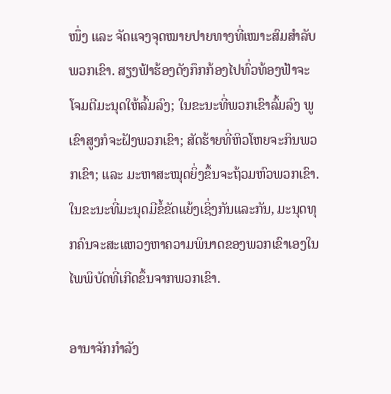ໜຶ່ງ ແລະ ຈັດແຈງຈຸດໝາຍປາຍທາງທີ່ເໝາະສົມສໍາລັບພວກເຂົາ. ສຽງຟ້າຮ້ອງດັງກຶກກ້ອງໄປທົ່ວທ້ອງຟ້າຈະໂຈມຕີມະນຸດໃຫ້ລົ້ມລົງ; ໃນຂະນະທີ່ພວກເຂົາລົ້ມລົງ ພູເຂົາສູງກໍຈະຝັງພວກເຂົາ; ສັດຮ້າຍທີ່ຫິວໂຫຍຈະກິນພວກເຂົາ; ແລະ ມະຫາສະໝຸດຍິ່ງຂຶ້ນຈະຖ້ວມຫົວພວກເຂົາ. ໃນຂະນະທີ່ມະນຸດມີຂໍ້ຂັດແຍ້ງເຊິ່ງກັນແລະກັນ, ມະນຸດທຸກຄົນຈະສະແຫວງຫາຄວາມພິນາດຂອງພວກເຂົາເອງໃນໄພພິບັດທີ່ເກີດຂຶ້ນຈາກພວກເຂົາ.

ອານາຈັກກຳລັງ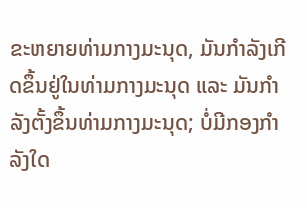ຂະຫຍາຍທ່າມກາງມະນຸດ, ມັນກຳລັງເກີດຂຶ້ນຢູ່ໃນທ່າມກາງມະນຸດ ແລະ ມັນກຳລັງຕັ້ງຂຶ້ນທ່າມກາງມະນຸດ; ບໍ່ມີກອງກຳລັງໃດ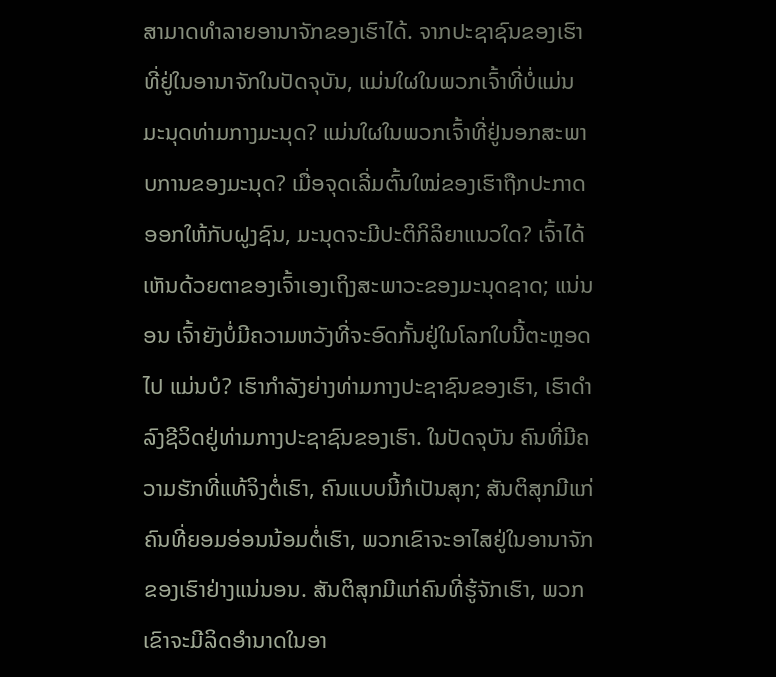ສາມາດທຳລາຍອານາຈັກຂອງເຮົາໄດ້. ຈາກປະຊາຊົນຂອງເຮົາທີ່ຢູ່ໃນອານາຈັກໃນປັດຈຸບັນ, ແມ່ນໃຜໃນພວກເຈົ້າທີ່ບໍ່ແມ່ນມະນຸດທ່າມກາງມະນຸດ? ແມ່ນໃຜໃນພວກເຈົ້າທີ່ຢູ່ນອກສະພາບການຂອງມະນຸດ? ເມື່ອຈຸດເລີ່ມຕົ້ນໃໝ່ຂອງເຮົາຖືກປະກາດອອກໃຫ້ກັບຝູງຊົນ, ມະນຸດຈະມີປະຕິກິລິຍາແນວໃດ? ເຈົ້າໄດ້ເຫັນດ້ວຍຕາຂອງເຈົ້າເອງເຖິງສະພາວະຂອງມະນຸດຊາດ; ແນ່ນອນ ເຈົ້າຍັງບໍ່ມີຄວາມຫວັງທີ່ຈະອົດກັ້ນຢູ່ໃນໂລກໃບນີ້ຕະຫຼອດໄປ ແມ່ນບໍ? ເຮົາກຳລັງຍ່າງທ່າມກາງປະຊາຊົນຂອງເຮົາ, ເຮົາດຳລົງຊີວິດຢູ່ທ່າມກາງປະຊາຊົນຂອງເຮົາ. ໃນປັດຈຸບັນ ຄົນທີ່ມີຄວາມຮັກທີ່ແທ້ຈິງຕໍ່ເຮົາ, ຄົນແບບນີ້ກໍເປັນສຸກ; ສັນຕິສຸກມີແກ່ຄົນທີ່ຍອມອ່ອນນ້ອມຕໍ່ເຮົາ, ພວກເຂົາຈະອາໄສຢູ່ໃນອານາຈັກຂອງເຮົາຢ່າງແນ່ນອນ. ສັນຕິສຸກມີແກ່ຄົນທີ່ຮູ້ຈັກເຮົາ, ພວກເຂົາຈະມີລິດອຳນາດໃນອາ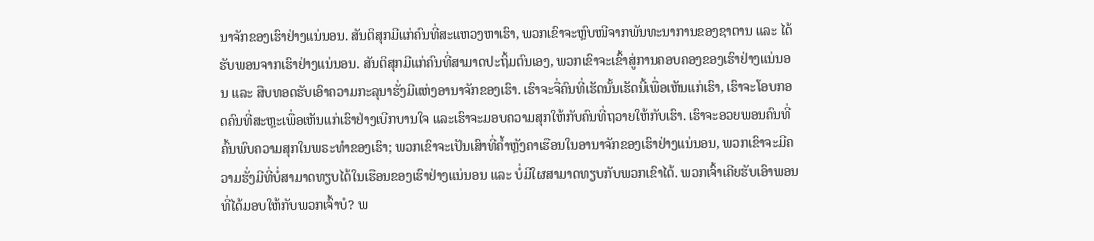ນາຈັກຂອງເຮົາຢ່າງແນ່ນອນ. ສັນຕິສຸກມີແກ່ຄົນທີ່ສະແຫວງຫາເຮົາ, ພວກເຂົາຈະຫຼົບໜີຈາກພັນທະນາການຂອງຊາຕານ ແລະ ໄດ້ຮັບພອນຈາກເຮົາຢ່າງແນ່ນອນ. ສັນຕິສຸກມີແກ່ຄົນທີ່ສາມາດປະຖິ້ມຕົນເອງ, ພວກເຂົາຈະເຂົ້າສູ່ການຄອບຄອງຂອງເຮົາຢ່າງແນ່ນອນ ແລະ ສືບທອດຮັບເອົາຄວາມກະລຸນາຮັ່ງມີແຫ່ງອານາຈັກຂອງເຮົາ. ເຮົາຈະຈື່ຄົນທີ່ເຮັດນັ້ນເຮັດນີ້ເພື່ອເຫັນແກ່ເຮົາ, ເຮົາຈະໂອບກອດຄົນທີ່ສະຫຼະເພື່ອເຫັນແກ່ເຮົາຢ່າງເບີກບານໃຈ ແລະເຮົາຈະມອບຄວາມສຸກໃຫ້ກັບຄົນທີ່ຖວາຍໃຫ້ກັບເຮົາ. ເຮົາຈະອວຍພອນຄົນທີ່ຄົ້ນພົບຄວາມສຸກໃນພຣະທຳຂອງເຮົາ; ພວກເຂົາຈະເປັນເສົາທີ່ຄໍ້າຫຼັງຄາເຮືອນໃນອານາຈັກຂອງເຮົາຢ່າງແນ່ນອນ, ພວກເຂົາຈະມີຄວາມຮັ່ງມີທີ່ບໍ່ສາມາດທຽບໄດ້ໃນເຮືອນຂອງເຮົາຢ່າງແນ່ນອນ ແລະ ບໍ່ມີໃຜສາມາດທຽບກັບພວກເຂົາໄດ້. ພວກເຈົ້າເຄີຍຮັບເອົາພອນທີ່ໄດ້ມອບໃຫ້ກັບພວກເຈົ້າບໍ? ພ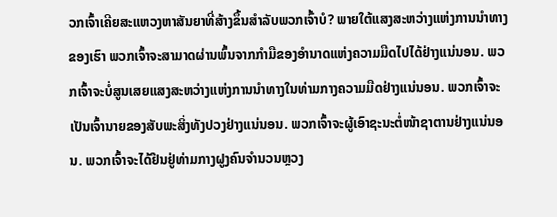ວກເຈົ້າເຄີຍສະແຫວງຫາສັນຍາທີ່ສ້າງຂຶ້ນສຳລັບພວກເຈົ້າບໍ? ພາຍໃຕ້ແສງສະຫວ່າງແຫ່ງການນຳທາງຂອງເຮົາ ພວກເຈົ້າຈະສາມາດຜ່ານພົ້ນຈາກກຳມືຂອງອໍານາດແຫ່ງຄວາມມືດໄປໄດ້ຢ່າງແນ່ນອນ. ພວກເຈົ້າຈະບໍ່ສູນເສຍແສງສະຫວ່າງແຫ່ງການນຳທາງໃນທ່າມກາງຄວາມມືດຢ່າງແນ່ນອນ. ພວກເຈົ້າຈະເປັນເຈົ້ານາຍຂອງສັບພະສິ່ງທັງປວງຢ່າງແນ່ນອນ. ພວກເຈົ້າຈະຜູ້ເອົາຊະນະຕໍ່ໜ້າຊາຕານຢ່າງແນ່ນອນ. ພວກເຈົ້າຈະໄດ້ຢືນຢູ່ທ່າມກາງຝູງຄົນຈໍານວນຫຼວງ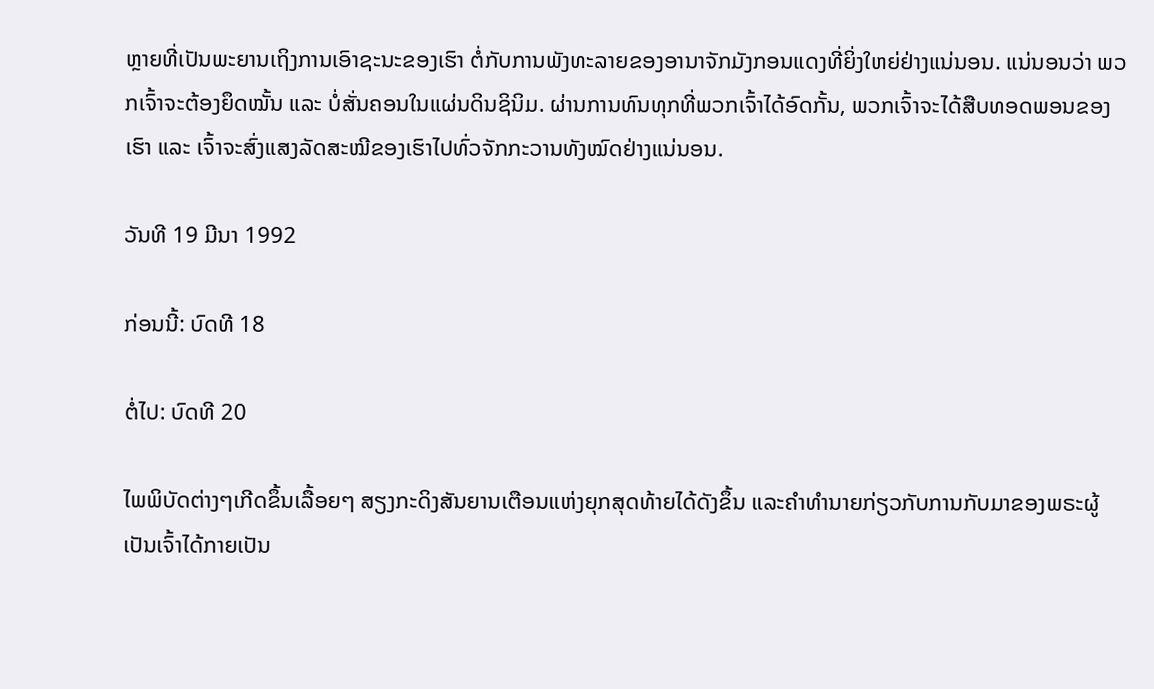ຫຼາຍທີ່ເປັນພະຍານເຖິງການເອົາຊະນະຂອງເຮົາ ຕໍ່ກັບການພັງທະລາຍຂອງອານາຈັກມັງກອນແດງທີ່ຍິ່ງໃຫຍ່ຢ່າງແນ່ນອນ. ແນ່ນອນວ່າ ພວກເຈົ້າຈະຕ້ອງຍຶດໝັ້ນ ແລະ ບໍ່ສັ່ນຄອນໃນແຜ່ນດິນຊິນິມ. ຜ່ານການທົນທຸກທີ່ພວກເຈົ້າໄດ້ອົດກັ້ນ, ພວກເຈົ້າຈະໄດ້ສືບທອດພອນຂອງເຮົາ ແລະ ເຈົ້າຈະສົ່ງແສງລັດສະໝີຂອງເຮົາໄປທົ່ວຈັກກະວານທັງໝົດຢ່າງແນ່ນອນ.

ວັນທີ 19 ມີນາ 1992

ກ່ອນນີ້: ບົດທີ 18

ຕໍ່ໄປ: ບົດທີ 20

ໄພພິບັດຕ່າງໆເກີດຂຶ້ນເລື້ອຍໆ ສຽງກະດິງສັນຍານເຕືອນແຫ່ງຍຸກສຸດທ້າຍໄດ້ດັງຂຶ້ນ ແລະຄໍາທໍານາຍກ່ຽວກັບການກັບມາຂອງພຣະຜູ້ເປັນເຈົ້າໄດ້ກາຍເປັນ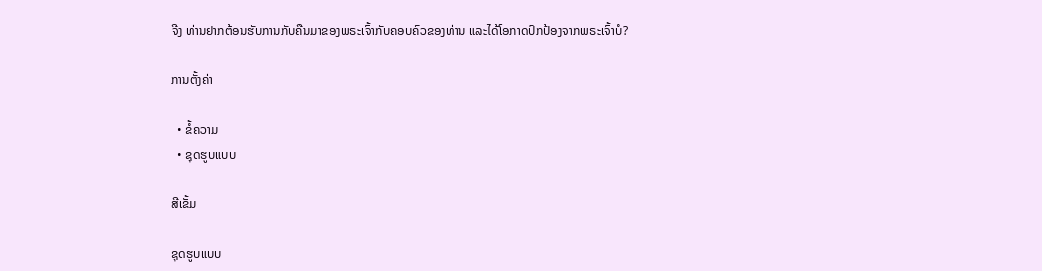ຈີງ ທ່ານຢາກຕ້ອນຮັບການກັບຄືນມາຂອງພຣະເຈົ້າກັບຄອບຄົວຂອງທ່ານ ແລະໄດ້ໂອກາດປົກປ້ອງຈາກພຣະເຈົ້າບໍ?

ການຕັ້ງຄ່າ

  • ຂໍ້ຄວາມ
  • ຊຸດຮູບແບບ

ສີເຂັ້ມ

ຊຸດຮູບແບບ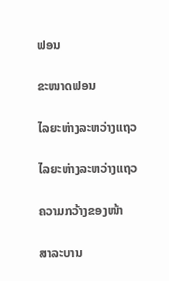ຟອນ

ຂະໜາດຟອນ

ໄລຍະຫ່າງລະຫວ່າງແຖວ

ໄລຍະຫ່າງລະຫວ່າງແຖວ

ຄວາມກວ້າງຂອງໜ້າ

ສາລະບານ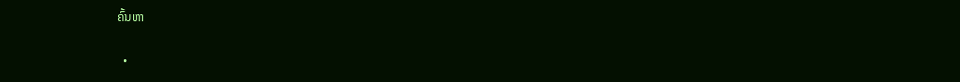ຄົ້ນຫາ

  •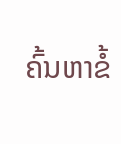ຄົ້ນຫາຂໍ້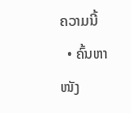ຄວາມນີ້
  • ຄົ້ນຫາໜັງ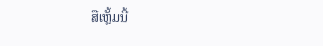ສືເຫຼັ້ມນີ້